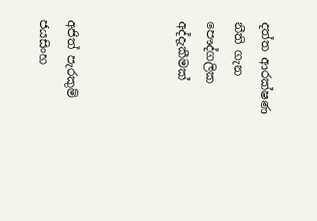දත්ත ආරක්ෂණ නීති ගැන පෞද්ගලික අද්දැකීමක්



අජිත් පැරකුම් ජයසිංහ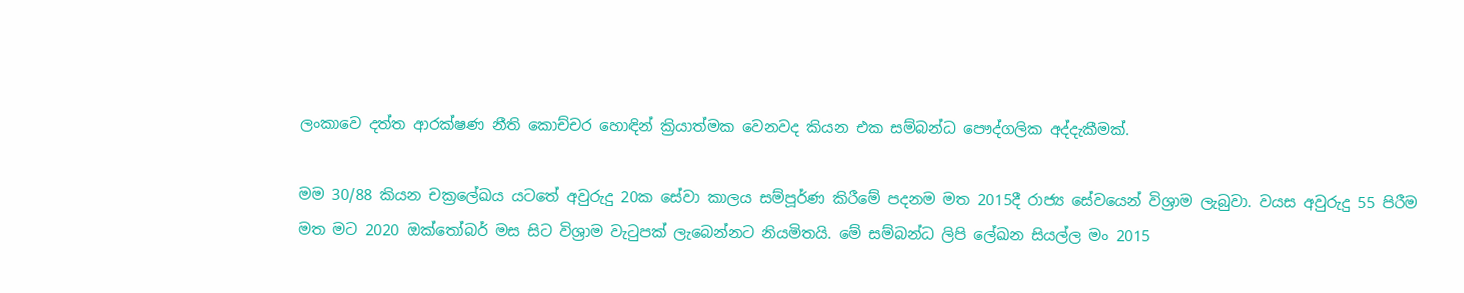ලංකාවෙ දත්ත ආරක්ෂණ නීති කොච්චර හොඳින් ක්‍රියාත්මක වෙනවද කියන එක සම්බන්ධ පෞද්ගලික අද්දැකීමක්.

මම 30/88 කියන චක්‍රලේඛය යටතේ අවුරුදු 20ක සේවා කාලය සම්පූර්ණ කිරීමේ පදනම මත 2015දී රාජ්‍ය සේවයෙන් විශ්‍රාම ලැබුවා. වයස අවුරුදු 55 පිරීම මත මට 2020 ඔක්තෝබර් මස සිට විශ්‍රාම වැටුපක් ලැබෙන්නට නියමිතයි. මේ සම්බන්ධ ලිපි ලේඛන සියල්ල මං 2015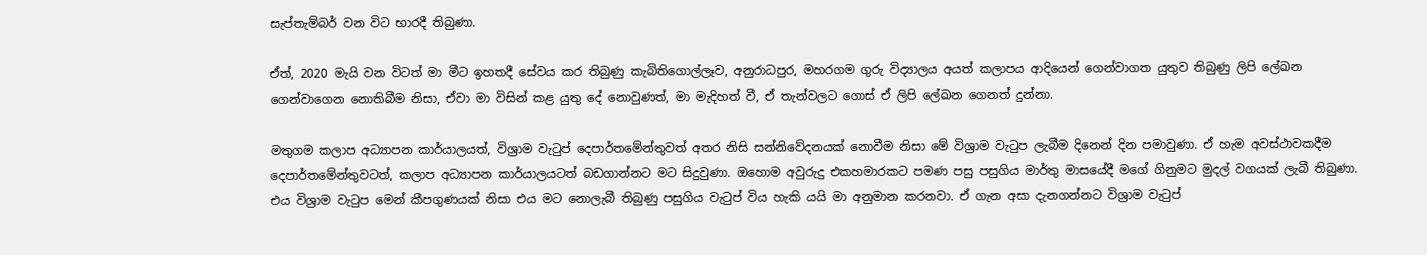සැප්තැම්බර් වන විට භාරදී තිබුණා.

ඒත්, 2020 මැයි වන විටත් මා මීට ඉහතදී සේවය කර තිබුණු කැබිතිගොල්ලෑව, අනුරාධපුර, මහරගම ගුරු විද්‍යාලය අයත් කලාපය ආදියෙන් ගෙන්වාගත යුතුව තිබුණු ලිපි ලේඛන ගෙන්වාගෙන නොතිබීම නිසා, ඒවා මා විසින් කළ යුතු දේ නොවුණත්, මා මැදිහත් වී, ඒ තැන්වලට ගොස් ඒ ලිපි ලේඛන ගෙනත් දුන්නා.

මතුගම කලාප අධ්‍යාපන කාර්යාලයත්, විශ්‍රාම වැටුප් දෙපාර්තමේන්තුවත් අතර නිසි සන්නිවේදනයක් නොවීම නිසා මේ විශ්‍රාම වැටුප ලැබීම දිනෙන් දින පමාවුණා. ඒ හැම අවස්ථාවකදීම දෙපාර්තමේන්තුවටත්, කලාප අධ්‍යාපන කාර්යාලයටත් බඩගාන්නට මට සිදුවුණා. ඔහොම අවුරුදු එකහමාරකට පමණ පසු පසුගිය මාර්තු මාසයේදී මගේ ගිනුමට මුදල් වගයක් ලැබී තිබුණා. එය විශ්‍රාම වැටුප මෙන් කීපගුණයක් නිසා එය මට නොලැබී තිබුණු පසුගිය වැටුප් විය හැකි යයි මා අනුමාන කරනවා. ඒ ගැන අසා දැනගන්නට විශ්‍රාම වැටුප්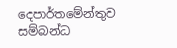දෙපාර්තමේන්තුව සම්බන්ධ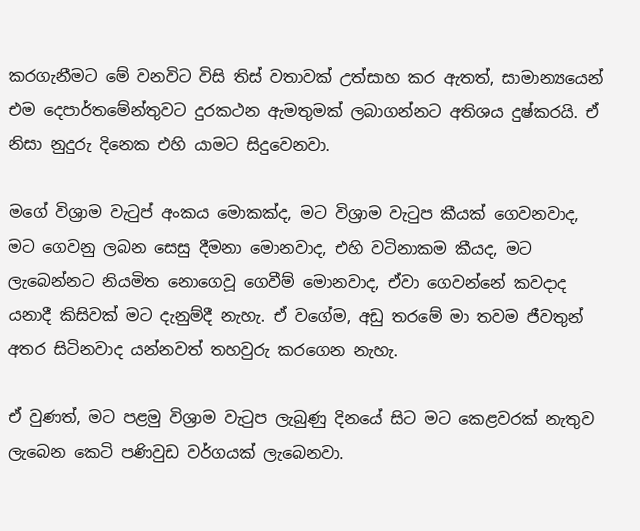කරගැනීමට මේ වනවිට විසි තිස් වතාවක් උත්සාහ කර ඇතත්, සාමාන්‍යයෙන් එම දෙපාර්තමේන්තුවට දුරකථන ඇමතුමක් ලබාගන්නට අතිශය දුෂ්කරයි. ඒ නිසා නුදුරු දිනෙක එහි යාමට සිදුවෙනවා.

මගේ විශ්‍රාම වැටුප් අංකය මොකක්ද, මට විශ්‍රාම වැටුප කීයක් ගෙවනවාද, මට ගෙවනු ලබන සෙසු දීමනා මොනවාද, එහි වටිනාකම කීයද, මට ලැබෙන්නට නියමිත නොගෙවූ ගෙවීම් මොනවාද, ඒවා ගෙවන්නේ කවදාද යනාදී කිසිවක් මට දැනුම්දී නැහැ. ඒ වගේම, අඩු තරමේ මා තවම ජීවතුන් අතර සිටිනවාද යන්නවත් තහවුරු කරගෙන නැහැ.

ඒ වුණත්, මට පළමු විශ්‍රාම වැටුප ලැබුණු දිනයේ සිට මට කෙළවරක් නැතුව ලැබෙන කෙටි පණිවුඩ වර්ගයක් ලැබෙනවා.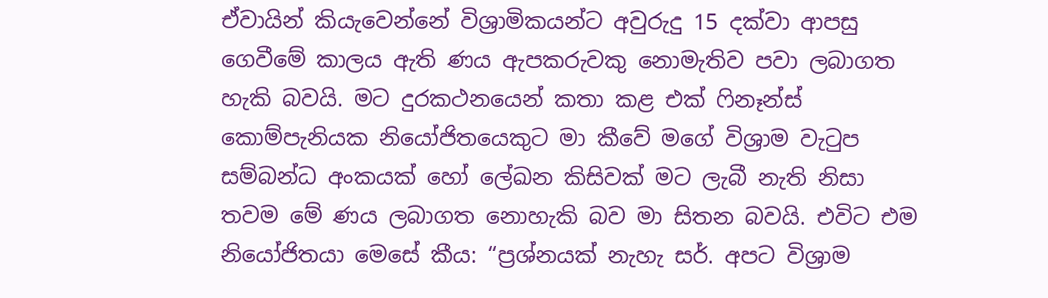ඒවායින් කියැවෙන්නේ විශ්‍රාමිකයන්ට අවුරුදු 15 දක්වා ආපසු ගෙවීමේ කාලය ඇති ණය ඇපකරුවකු නොමැතිව පවා ලබාගත හැකි බවයි. මට දුරකථනයෙන් කතා කළ එක් ෆිනෑන්ස් කොම්පැනියක නියෝජිතයෙකුට මා කීවේ මගේ විශ්‍රාම වැටුප සම්බන්ධ අංකයක් හෝ ලේඛන කිසිවක් මට ලැබී නැති නිසා තවම මේ ණය ලබාගත නොහැකි බව මා සිතන බවයි. එවිට එම නියෝජිතයා මෙසේ කීය: “ප්‍රශ්නයක් නැහැ සර්. අපට විශ්‍රාම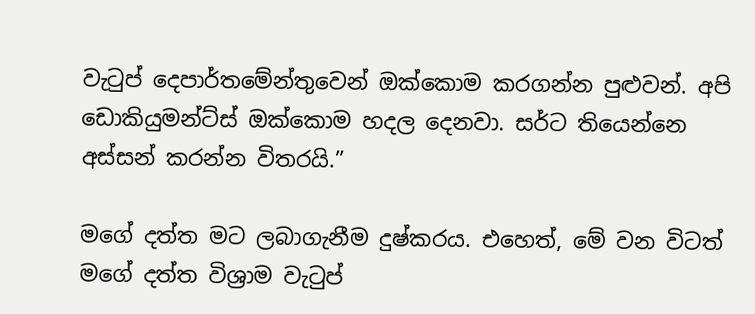වැටුප් දෙපාර්තමේන්තුවෙන් ඔක්කොම කරගන්න පුළුවන්. අපි ඩොකියුමන්ට්ස් ඔක්කොම හදල දෙනවා. සර්ට තියෙන්නෙ අස්සන් කරන්න විතරයි.”

මගේ දත්ත මට ලබාගැනීම දුෂ්කරය. එහෙත්, මේ වන විටත් මගේ දත්ත විශ්‍රාම වැටුප්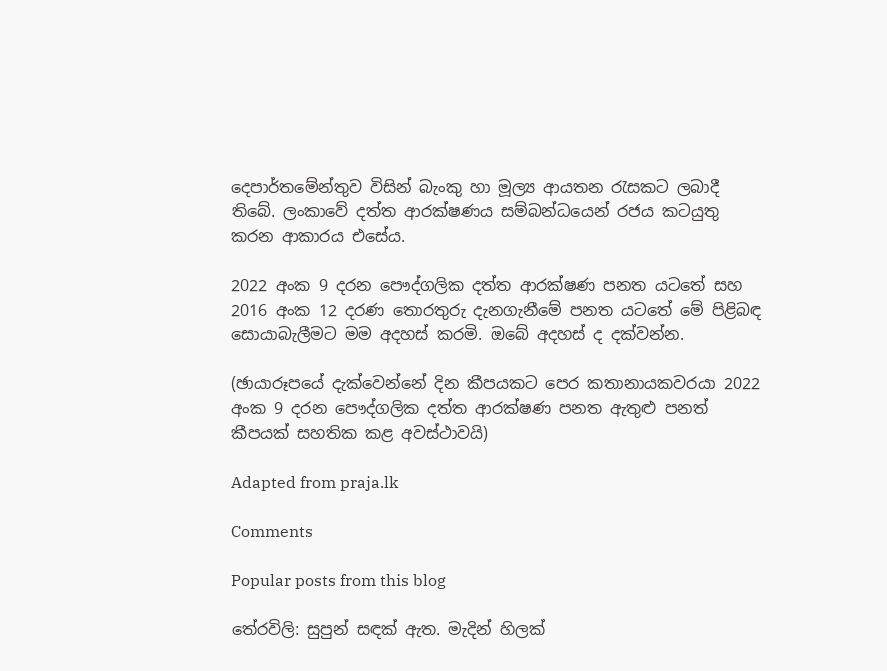දෙපාර්තමේන්තුව විසින් බැංකු හා මූල්‍ය ආයතන රැසකට ලබාදී තිබේ. ලංකාවේ දත්ත ආරක්ෂණය සම්බන්ධයෙන් රජය කටයුතු කරන ආකාරය එසේය.

2022 අංක 9 දරන පෞද්ගලික දත්ත ආරක්ෂණ පනත යටතේ සහ 2016 අංක 12 දරණ තොරතුරු දැනගැනීමේ පනත යටතේ මේ පිළිබඳ සොයාබැලීමට මම අදහස් කරමි. ඔබේ අදහස් ද දක්වන්න.

(ඡායාරූපයේ දැක්වෙන්නේ දින කීපයකට පෙර කතානායකවරයා 2022 අංක 9 දරන පෞද්ගලික දත්ත ආරක්ෂණ පනත ඇතුළු පනත් කීපයක් සහතික කළ අවස්ථාවයි)

Adapted from praja.lk

Comments

Popular posts from this blog

තේරවිලි: සුපුන් සඳක් ඇත. මැදින් හිලක්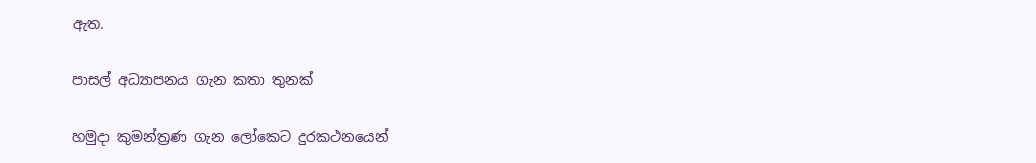ඇත.

පාසල් අධ්‍යාපනය ගැන කතා තුනක්

හමුදා කුමන්ත්‍රණ ගැන ලෝකෙට දුරකථනයෙන්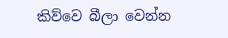කිව්වෙ බීලා වෙන්න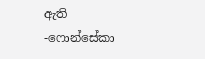ඇති -ෆොන්සේකා